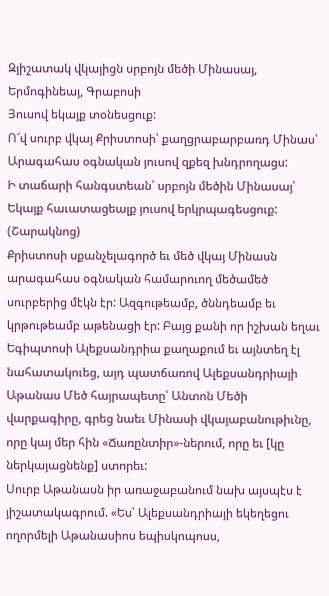Զյիշատակ վկայիցն սրբոյն մեծի Մինասայ, Երմոգինեայ, Գրաբոսի
Յուսով եկայք տօնեսցուք:
Ո՜վ սուրբ վկայ Քրիստոսի՝ քաղցրաբարբառդ Մինաս՝
Արագահաս օգնական յուսով զքեզ խնդրողացս:
Ի տաճարի հանգստեան՝ սրբոյն մեծին Մինասայ՝
Եկայք հաւատացեալք յուսով երկրպագեսցուք:
(Շարակնոց)
Քրիստոսի սքանչելագործ եւ մեծ վկայ Մինասն արագահաս օգնական համարուող մեծամեծ սուրբերից մէկն էր: Ազգութեամբ, ծննդեամբ եւ կրթութեամբ աթենացի էր: Բայց քանի որ իշխան եղաւ Եգիպտոսի Ալեքսանդրիա քաղաքում եւ այնտեղ էլ նահատակուեց, այդ պատճառով Ալեքսանդրիայի Աթանաս Մեծ հայրապետը՝ Անտոն Մեծի վարքագիրը, գրեց նաեւ Մինասի վկայաբանութիւնը, որը կայ մեր հին «Ճառընտիր»-ներում, որը եւ [կը ներկայացնենք] ստորեւ:
Սուրբ Աթանասն իր առաջաբանում նախ այսպէս է յիշատակագրում. «Ես՝ Ալեքսանդրիայի եկեղեցու ողորմելի Աթանասիոս եպիսկոպոսս,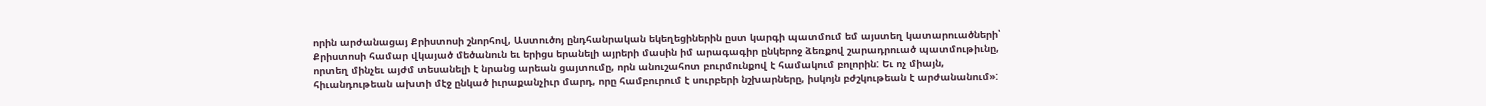որին արժանացայ Քրիստոսի շնորհով, Աստուծոյ ընդհանրական եկեղեցիներին ըստ կարգի պատմում եմ այստեղ կատարուածների՝ Քրիստոսի համար վկայած մեծանուն եւ երիցս երանելի այրերի մասին իմ արագագիր ընկերոջ ձեռքով շարադրուած պատմութիւնը, որտեղ մինչեւ այժմ տեսանելի է նրանց արեան ցայտումը, որն անուշահոտ բուրմունքով է համակում բոլորին: Եւ ոչ միայն, հիւանդութեան ախտի մէջ ընկած իւրաքանչիւր մարդ, որը համբուրում է սուրբերի նշխարները, իսկոյն բժշկութեան է արժանանում»: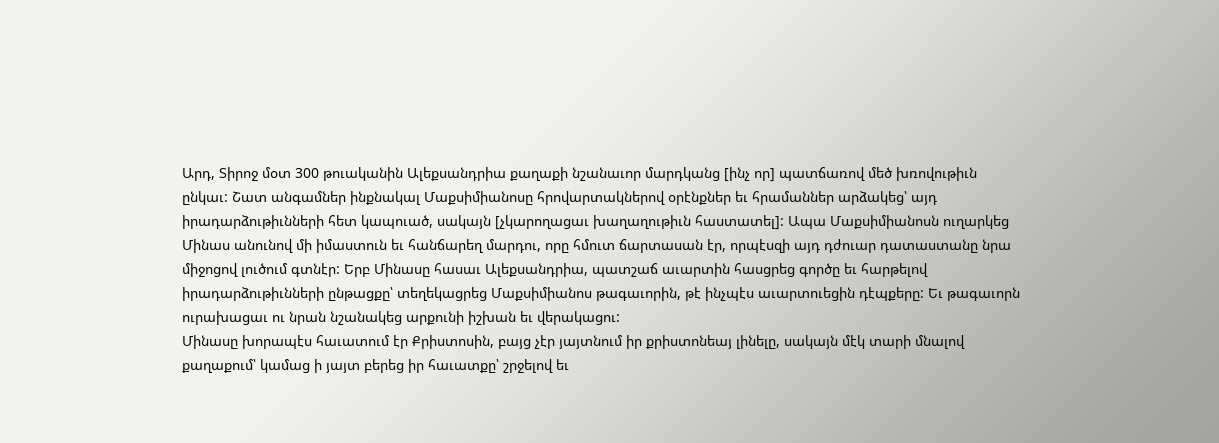Արդ, Տիրոջ մօտ 300 թուականին Ալեքսանդրիա քաղաքի նշանաւոր մարդկանց [ինչ որ] պատճառով մեծ խռովութիւն ընկաւ: Շատ անգամներ ինքնակալ Մաքսիմիանոսը հրովարտակներով օրէնքներ եւ հրամաններ արձակեց՝ այդ իրադարձութիւնների հետ կապուած, սակայն [չկարողացաւ խաղաղութիւն հաստատել]: Ապա Մաքսիմիանոսն ուղարկեց Մինաս անունով մի իմաստուն եւ հանճարեղ մարդու, որը հմուտ ճարտասան էր, որպէսզի այդ դժուար դատաստանը նրա միջոցով լուծում գտնէր: Երբ Մինասը հասաւ Ալեքսանդրիա, պատշաճ աւարտին հասցրեց գործը եւ հարթելով իրադարձութիւնների ընթացքը՝ տեղեկացրեց Մաքսիմիանոս թագաւորին, թէ ինչպէս աւարտուեցին դէպքերը: Եւ թագաւորն ուրախացաւ ու նրան նշանակեց արքունի իշխան եւ վերակացու:
Մինասը խորապէս հաւատում էր Քրիստոսին, բայց չէր յայտնում իր քրիստոնեայ լինելը, սակայն մէկ տարի մնալով քաղաքում՝ կամաց ի յայտ բերեց իր հաւատքը՝ շրջելով եւ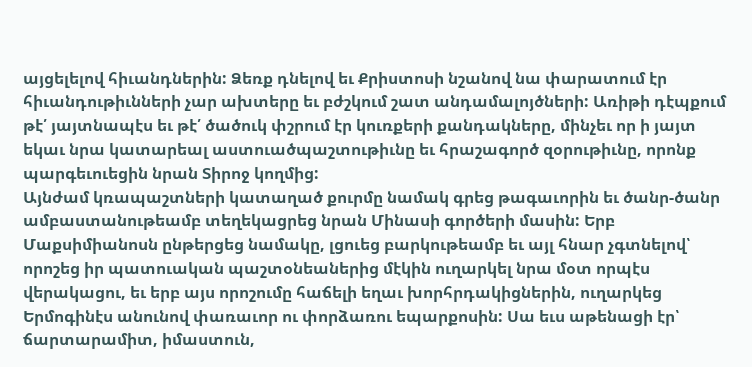այցելելով հիւանդներին: Ձեռք դնելով եւ Քրիստոսի նշանով նա փարատում էր հիւանդութիւնների չար ախտերը եւ բժշկում շատ անդամալոյծների: Առիթի դէպքում թէ՛ յայտնապէս եւ թէ՛ ծածուկ փշրում էր կուռքերի քանդակները, մինչեւ որ ի յայտ եկաւ նրա կատարեալ աստուածպաշտութիւնը եւ հրաշագործ զօրութիւնը, որոնք պարգեւուեցին նրան Տիրոջ կողմից:
Այնժամ կռապաշտների կատաղած քուրմը նամակ գրեց թագաւորին եւ ծանր-ծանր ամբաստանութեամբ տեղեկացրեց նրան Մինասի գործերի մասին: Երբ Մաքսիմիանոսն ընթերցեց նամակը, լցուեց բարկութեամբ եւ այլ հնար չգտնելով՝ որոշեց իր պատուական պաշտօնեաներից մէկին ուղարկել նրա մօտ որպէս վերակացու, եւ երբ այս որոշումը հաճելի եղաւ խորհրդակիցներին, ուղարկեց Երմոգինէս անունով փառաւոր ու փորձառու եպարքոսին: Սա եւս աթենացի էր՝ ճարտարամիտ, իմաստուն,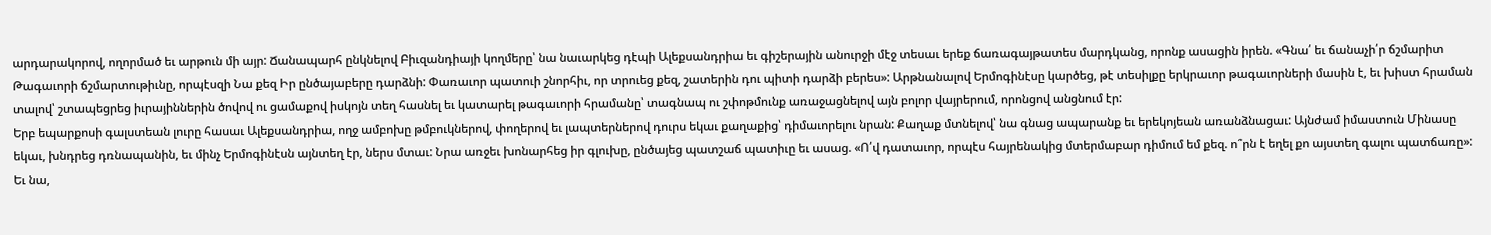արդարակորով, ողորմած եւ արթուն մի այր: Ճանապարհ ընկնելով Բիւզանդիայի կողմերը՝ նա նաւարկեց դէպի Ալեքսանդրիա եւ գիշերային անուրջի մէջ տեսաւ երեք ճառագայթատես մարդկանց, որոնք ասացին իրեն. «Գնա՛ եւ ճանաչի՛ր ճշմարիտ Թագաւորի ճշմարտութիւնը, որպէսզի Նա քեզ Իր ընծայաբերը դարձնի: Փառաւոր պատուի շնորհիւ, որ տրուեց քեզ, շատերին դու պիտի դարձի բերես»: Արթնանալով Երմոգինէսը կարծեց, թէ տեսիլքը երկրաւոր թագաւորների մասին է, եւ խիստ հրաման տալով՝ շտապեցրեց իւրայիններին ծովով ու ցամաքով իսկոյն տեղ հասնել եւ կատարել թագաւորի հրամանը՝ տագնապ ու շփոթմունք առաջացնելով այն բոլոր վայրերում, որոնցով անցնում էր:
Երբ եպարքոսի գալստեան լուրը հասաւ Ալեքսանդրիա, ողջ ամբոխը թմբուկներով, փողերով եւ լապտերներով դուրս եկաւ քաղաքից՝ դիմաւորելու նրան: Քաղաք մտնելով՝ նա գնաց ապարանք եւ երեկոյեան առանձնացաւ: Այնժամ իմաստուն Մինասը եկաւ, խնդրեց դռնապանին, եւ մինչ Երմոգինէսն այնտեղ էր, ներս մտաւ: Նրա առջեւ խոնարհեց իր գլուխը, ընծայեց պատշաճ պատիւը եւ ասաց. «Ո՛վ դատաւոր, որպէս հայրենակից մտերմաբար դիմում եմ քեզ. ո՞րն է եղել քո այստեղ գալու պատճառը»: Եւ նա,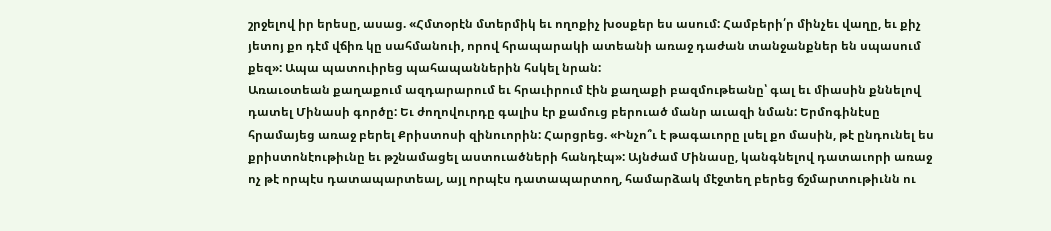շրջելով իր երեսը, ասաց. «Հմտօրէն մտերմիկ եւ ողոքիչ խօսքեր ես ասում: Համբերի՛ր մինչեւ վաղը, եւ քիչ յետոյ քո դէմ վճիռ կը սահմանուի, որով հրապարակի ատեանի առաջ դաժան տանջանքներ են սպասում քեզ»: Ապա պատուիրեց պահապաններին հսկել նրան:
Առաւօտեան քաղաքում ազդարարում եւ հրաւիրում էին քաղաքի բազմութեանը՝ գալ եւ միասին քննելով դատել Մինասի գործը: Եւ ժողովուրդը գալիս էր քամուց բերուած մանր աւազի նման: Երմոգինէսը հրամայեց առաջ բերել Քրիստոսի զինուորին: Հարցրեց. «Ինչո՞ւ է թագաւորը լսել քո մասին, թէ ընդունել ես քրիստոնէութիւնը եւ թշնամացել աստուածների հանդէպ»: Այնժամ Մինասը, կանգնելով դատաւորի առաջ ոչ թէ որպէս դատապարտեալ, այլ որպէս դատապարտող, համարձակ մէջտեղ բերեց ճշմարտութիւնն ու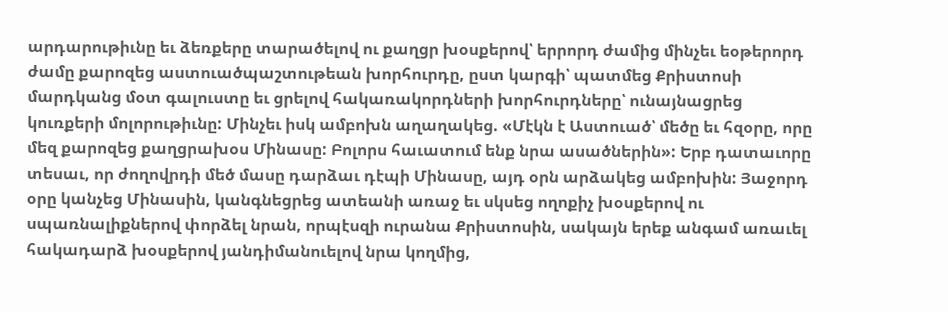արդարութիւնը եւ ձեռքերը տարածելով ու քաղցր խօսքերով՝ երրորդ ժամից մինչեւ եօթերորդ ժամը քարոզեց աստուածպաշտութեան խորհուրդը, ըստ կարգի՝ պատմեց Քրիստոսի մարդկանց մօտ գալուստը եւ ցրելով հակառակորդների խորհուրդները՝ ունայնացրեց կուռքերի մոլորութիւնը: Մինչեւ իսկ ամբոխն աղաղակեց. «Մէկն է Աստուած՝ մեծը եւ հզօրը, որը մեզ քարոզեց քաղցրախօս Մինասը: Բոլորս հաւատում ենք նրա ասածներին»: Երբ դատաւորը տեսաւ, որ ժողովրդի մեծ մասը դարձաւ դէպի Մինասը, այդ օրն արձակեց ամբոխին: Յաջորդ օրը կանչեց Մինասին, կանգնեցրեց ատեանի առաջ եւ սկսեց ողոքիչ խօսքերով ու սպառնալիքներով փորձել նրան, որպէսզի ուրանա Քրիստոսին, սակայն երեք անգամ առաւել հակադարձ խօսքերով յանդիմանուելով նրա կողմից,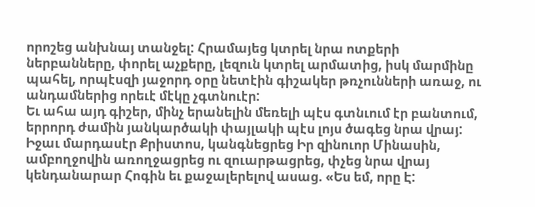որոշեց անխնայ տանջել: Հրամայեց կտրել նրա ոտքերի ներբանները, փորել աչքերը, լեզուն կտրել արմատից, իսկ մարմինը պահել, որպէսզի յաջորդ օրը նետէին գիշակեր թռչունների առաջ, ու անդամներից որեւէ մէկը չգտնուէր:
Եւ ահա այդ գիշեր, մինչ երանելին մեռելի պէս գտնւում էր բանտում, երրորդ ժամին յանկարծակի փայլակի պէս լոյս ծագեց նրա վրայ: Իջաւ մարդասէր Քրիստոս, կանգնեցրեց Իր զինուոր Մինասին, ամբողջովին առողջացրեց ու զուարթացրեց, փչեց նրա վրայ կենդանարար Հոգին եւ քաջալերելով ասաց. «Ես եմ, որը Է: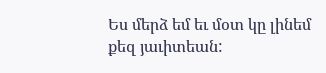Ես մերձ եմ եւ մօտ կը լինեմ քեզ յաւիտեան: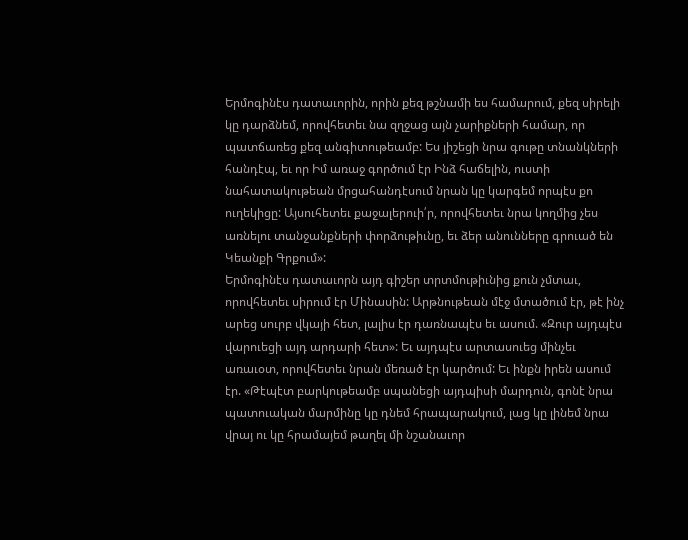Երմոգինէս դատաւորին, որին քեզ թշնամի ես համարում, քեզ սիրելի կը դարձնեմ, որովհետեւ նա զղջաց այն չարիքների համար, որ պատճառեց քեզ անգիտութեամբ: Ես յիշեցի նրա գութը տնանկների հանդէպ, եւ որ Իմ առաջ գործում էր Ինձ հաճելին, ուստի նահատակութեան մրցահանդէսում նրան կը կարգեմ որպէս քո ուղեկիցը: Այսուհետեւ քաջալերուի՛ր, որովհետեւ նրա կողմից չես առնելու տանջանքների փորձութիւնը, եւ ձեր անունները գրուած են Կեանքի Գրքում»:
Երմոգինէս դատաւորն այդ գիշեր տրտմութիւնից քուն չմտաւ, որովհետեւ սիրում էր Մինասին: Արթնութեան մէջ մտածում էր, թէ ինչ արեց սուրբ վկայի հետ, լալիս էր դառնապէս եւ ասում. «Զուր այդպէս վարուեցի այդ արդարի հետ»: Եւ այդպէս արտասուեց մինչեւ առաւօտ, որովհետեւ նրան մեռած էր կարծում: Եւ ինքն իրեն ասում էր. «Թէպէտ բարկութեամբ սպանեցի այդպիսի մարդուն, գոնէ նրա պատուական մարմինը կը դնեմ հրապարակում, լաց կը լինեմ նրա վրայ ու կը հրամայեմ թաղել մի նշանաւոր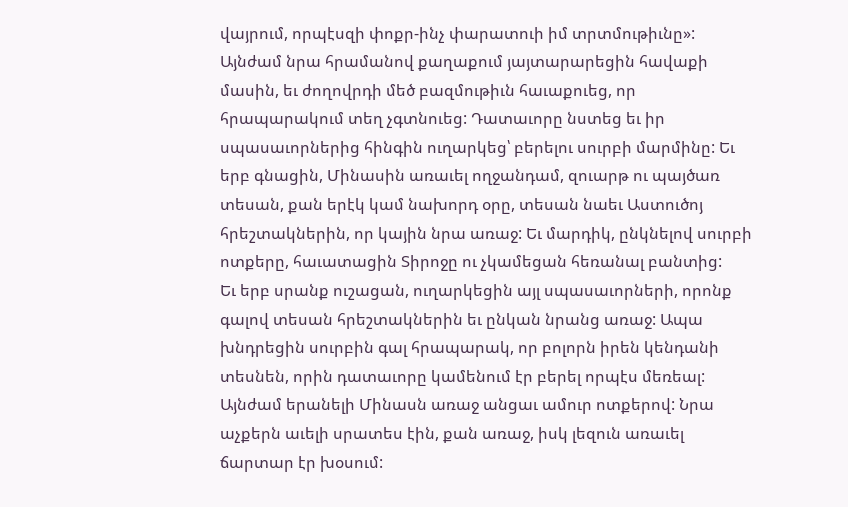վայրում, որպէսզի փոքր-ինչ փարատուի իմ տրտմութիւնը»: Այնժամ նրա հրամանով քաղաքում յայտարարեցին հավաքի մասին, եւ ժողովրդի մեծ բազմութիւն հաւաքուեց, որ հրապարակում տեղ չգտնուեց: Դատաւորը նստեց եւ իր սպասաւորներից հինգին ուղարկեց՝ բերելու սուրբի մարմինը: Եւ երբ գնացին, Մինասին առաւել ողջանդամ, զուարթ ու պայծառ տեսան, քան երէկ կամ նախորդ օրը, տեսան նաեւ Աստուծոյ հրեշտակներին, որ կային նրա առաջ: Եւ մարդիկ, ընկնելով սուրբի ոտքերը, հաւատացին Տիրոջը ու չկամեցան հեռանալ բանտից:
Եւ երբ սրանք ուշացան, ուղարկեցին այլ սպասաւորների, որոնք գալով տեսան հրեշտակներին եւ ընկան նրանց առաջ: Ապա խնդրեցին սուրբին գալ հրապարակ, որ բոլորն իրեն կենդանի տեսնեն, որին դատաւորը կամենում էր բերել որպէս մեռեալ: Այնժամ երանելի Մինասն առաջ անցաւ ամուր ոտքերով: Նրա աչքերն աւելի սրատես էին, քան առաջ, իսկ լեզուն առաւել ճարտար էր խօսում: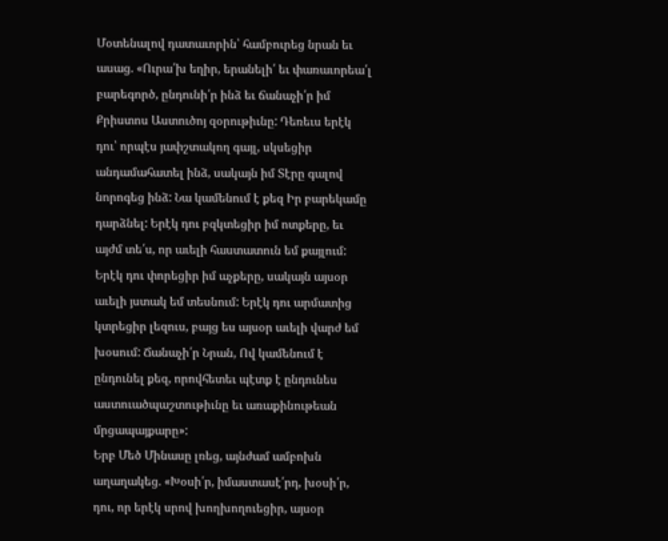Մօտենալով դատաւորին՝ համբուրեց նրան եւ ասաց. «Ուրա՛խ եղիր, երանելի՛ եւ փառաւորեա՛լ բարեգործ, ընդունի՛ր ինձ եւ ճանաչի՛ր իմ Քրիստոս Աստուծոյ զօրութիւնը: Դեռեւս երէկ դու՝ որպէս յափշտակող գայլ, սկսեցիր անդամահատել ինձ, սակայն իմ Տէրը գալով նորոգեց ինձ: Նա կամենում է քեզ Իր բարեկամը դարձնել: Երէկ դու բզկտեցիր իմ ոտքերը, եւ այժմ տե՛ս, որ աւելի հաստատուն եմ քայլում: Երէկ դու փորեցիր իմ աչքերը, սակայն այսօր աւելի յստակ եմ տեսնում: Երէկ դու արմատից կտրեցիր լեզուս, բայց ես այսօր աւելի վարժ եմ խօսում: Ճանաչի՛ր Նրան, Ով կամենում է ընդունել քեզ, որովհետեւ պէտք է ընդունես աստուածպաշտութիւնը եւ առաքինութեան մրցապայքարը»:
Երբ Մեծ Մինասը լռեց, այնժամ ամբոխն աղաղակեց. «Խօսի՛ր, իմաստասէ՛րդ, խօսի՛ր, դու, որ երէկ սրով խողխողուեցիր, այսօր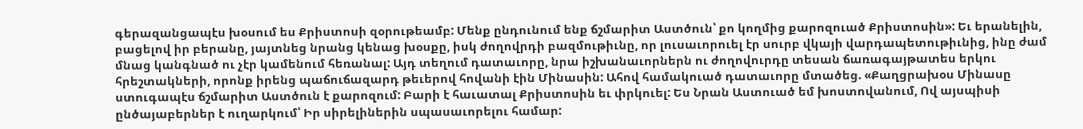գերազանցապէս խօսում ես Քրիստոսի զօրութեամբ: Մենք ընդունում ենք ճշմարիտ Աստծուն՝ քո կողմից քարոզուած Քրիստոսին»: Եւ երանելին, բացելով իր բերանը, յայտնեց նրանց կենաց խօսքը, իսկ ժողովրդի բազմութիւնը, որ լուսաւորուել էր սուրբ վկայի վարդապետութիւնից, ինը ժամ մնաց կանգնած ու չէր կամենում հեռանալ: Այդ տեղում դատաւորը, նրա իշխանաւորներն ու ժողովուրդը տեսան ճառագայթատես երկու հրեշտակների, որոնք իրենց պաճուճազարդ թեւերով հովանի էին Մինասին: Ահով համակուած դատաւորը մտածեց. «Քաղցրախօս Մինասը ստուգապէս ճշմարիտ Աստծուն է քարոզում: Բարի է հաւատալ Քրիստոսին եւ փրկուել: Ես Նրան Աստուած եմ խոստովանում, Ով այսպիսի ընծայաբերներ է ուղարկում՝ Իր սիրելիներին սպասաւորելու համար: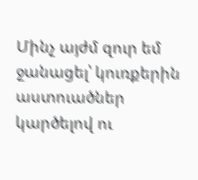Մինչ այժմ զուր եմ ջանացել՝ կուռքերին աստուածներ կարծելով ու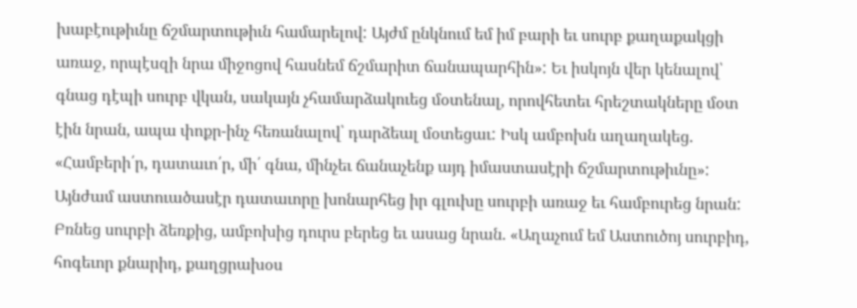խաբէութիւնը ճշմարտութիւն համարելով: Այժմ ընկնում եմ իմ բարի եւ սուրբ քաղաքակցի առաջ, որպէսզի նրա միջոցով հասնեմ ճշմարիտ ճանապարհին»: Եւ իսկոյն վեր կենալով՝ գնաց դէպի սուրբ վկան, սակայն չհամարձակուեց մօտենալ, որովհետեւ հրեշտակները մօտ էին նրան, ապա փոքր-ինչ հեռանալով՝ դարձեալ մօտեցաւ: Իսկ ամբոխն աղաղակեց. «Համբերի՛ր, դատաւո՛ր, մի՛ գնա, մինչեւ ճանաչենք այդ իմաստասէրի ճշմարտութիւնը»:
Այնժամ աստուածասէր դատաւորը խոնարհեց իր գլուխը սուրբի առաջ եւ համբուրեց նրան: Բռնեց սուրբի ձեռքից, ամբոխից դուրս բերեց եւ ասաց նրան. «Աղաչում եմ Աստուծոյ սուրբիդ, հոգեւոր քնարիդ, քաղցրախօս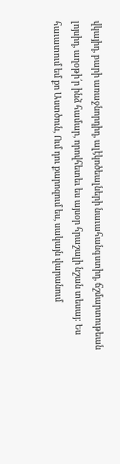վկայիդ, բարի առաջնորդիդ, ալէկոծեալների նաւահանգստիդ, ճշմարտութեան լոյսիդ, աղօթի՛ր ինձ համար, որովհետեւ ես այսօր հրաշալի նշան տեսայ: Ես հաւատում եմ քո Աստծուն, Ում դու քարոզում ես, սակայն վարանում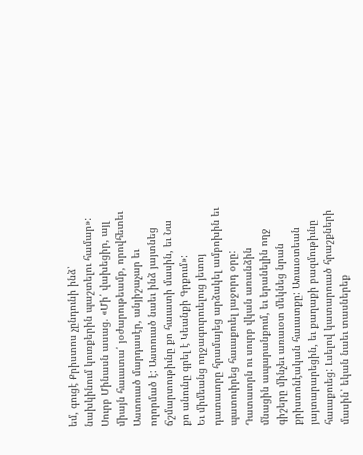եմ, գուցէ Քրիստոս չընդունի ինձ՝ նախկինում կուռքերին պաշտելու համար»: Սուրբ Մինասն ասաց. «Մի՛ վախեցիր, այլ միայն հաւատա՛ յօժարութեամբ, որովհետեւ Աստուած մարդասէր, անյիշաչար եւ ողորմած է: Աստուած նաեւ ինձ յայտնեց ճշմարտութիւնը քո հաւատի մասին, եւ Նա քո անունը գրել է Կեանքի Գրքում»:
Եւ միմեանց ողջագուրուելուց յետոյ դատաւորը հրամայեց արձակել ամբոխին եւ պատուիրեց հաւաքուել յաջորդ օրը: Դատաւորն ու սուրբ վկան առանձին մնացին ապարանքում, եւ երանելին ողջ գիշերը մինչեւ առաւօտ մեկնեց նրան քրիստոնէական հաւատքը: Առաւօտեան յայտարարեցին, եւ քաղաքի բազմութիւնը հաւաքուեց: Լսելով կատարուած հրաշքների մասին՝ եկան նաեւ տասներեք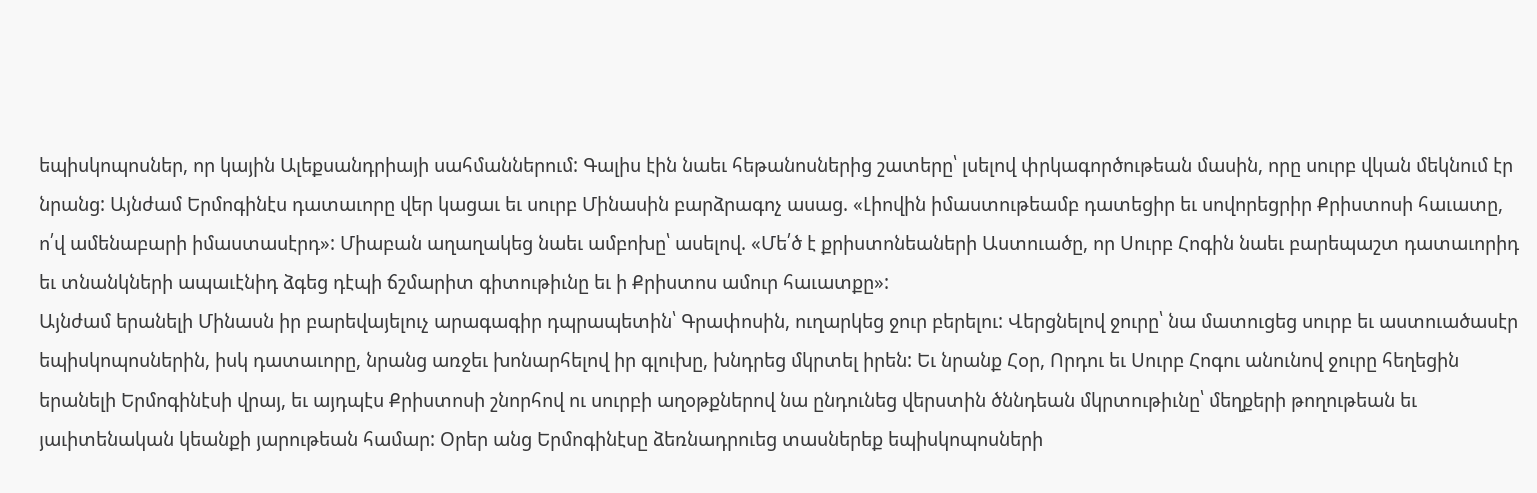եպիսկոպոսներ, որ կային Ալեքսանդրիայի սահմաններում: Գալիս էին նաեւ հեթանոսներից շատերը՝ լսելով փրկագործութեան մասին, որը սուրբ վկան մեկնում էր նրանց: Այնժամ Երմոգինէս դատաւորը վեր կացաւ եւ սուրբ Մինասին բարձրագոչ ասաց. «Լիովին իմաստութեամբ դատեցիր եւ սովորեցրիր Քրիստոսի հաւատը, ո՛վ ամենաբարի իմաստասէրդ»: Միաբան աղաղակեց նաեւ ամբոխը՝ ասելով. «Մե՛ծ է քրիստոնեաների Աստուածը, որ Սուրբ Հոգին նաեւ բարեպաշտ դատաւորիդ եւ տնանկների ապաւէնիդ ձգեց դէպի ճշմարիտ գիտութիւնը եւ ի Քրիստոս ամուր հաւատքը»:
Այնժամ երանելի Մինասն իր բարեվայելուչ արագագիր դպրապետին՝ Գրափոսին, ուղարկեց ջուր բերելու: Վերցնելով ջուրը՝ նա մատուցեց սուրբ եւ աստուածասէր եպիսկոպոսներին, իսկ դատաւորը, նրանց առջեւ խոնարհելով իր գլուխը, խնդրեց մկրտել իրեն: Եւ նրանք Հօր, Որդու եւ Սուրբ Հոգու անունով ջուրը հեղեցին երանելի Երմոգինէսի վրայ, եւ այդպէս Քրիստոսի շնորհով ու սուրբի աղօթքներով նա ընդունեց վերստին ծննդեան մկրտութիւնը՝ մեղքերի թողութեան եւ յաւիտենական կեանքի յարութեան համար: Օրեր անց Երմոգինէսը ձեռնադրուեց տասներեք եպիսկոպոսների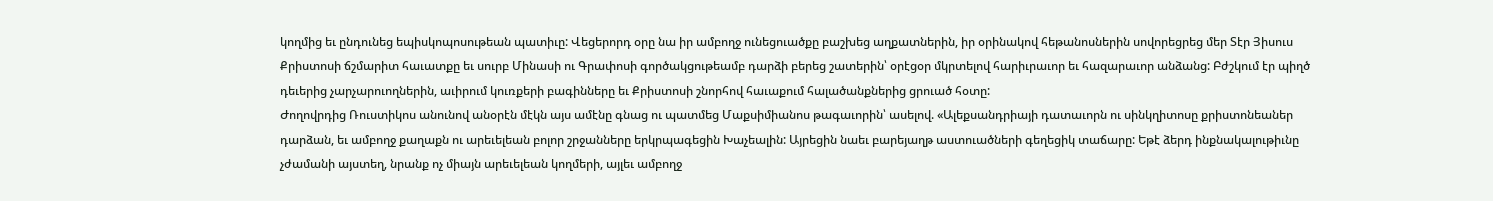կողմից եւ ընդունեց եպիսկոպոսութեան պատիւը: Վեցերորդ օրը նա իր ամբողջ ունեցուածքը բաշխեց աղքատներին, իր օրինակով հեթանոսներին սովորեցրեց մեր Տէր Յիսուս Քրիստոսի ճշմարիտ հաւատքը եւ սուրբ Մինասի ու Գրափոսի գործակցութեամբ դարձի բերեց շատերին՝ օրէցօր մկրտելով հարիւրաւոր եւ հազարաւոր անձանց: Բժշկում էր պիղծ դեւերից չարչարուողներին, աւիրում կուռքերի բագինները եւ Քրիստոսի շնորհով հաւաքում հալածանքներից ցրուած հօտը:
Ժողովրդից Ռուստիկոս անունով անօրէն մէկն այս ամէնը գնաց ու պատմեց Մաքսիմիանոս թագաւորին՝ ասելով. «Ալեքսանդրիայի դատաւորն ու սինկղիտոսը քրիստոնեաներ դարձան, եւ ամբողջ քաղաքն ու արեւելեան բոլոր շրջանները երկրպագեցին Խաչեալին: Այրեցին նաեւ բարեյաղթ աստուածների գեղեցիկ տաճարը: Եթէ ձերդ ինքնակալութիւնը չժամանի այստեղ, նրանք ոչ միայն արեւելեան կողմերի, այլեւ ամբողջ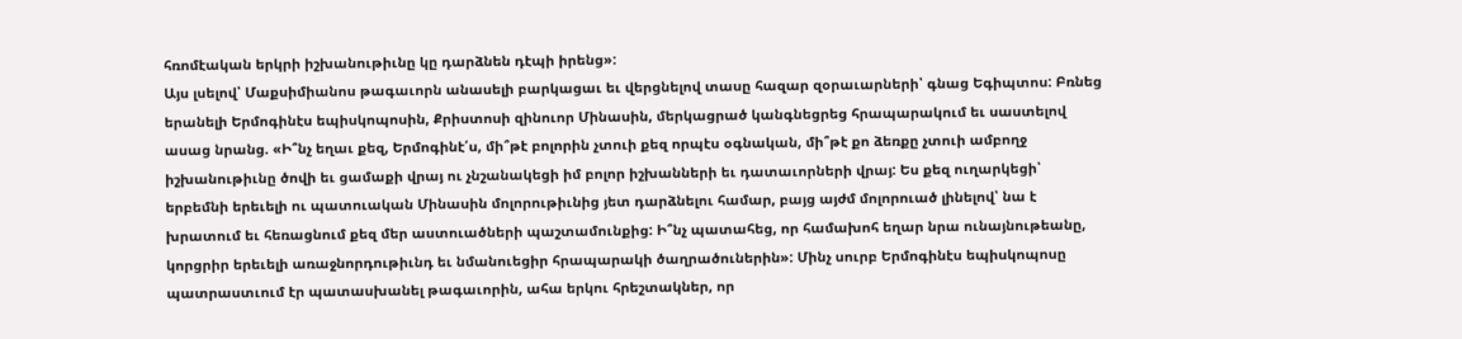հռոմէական երկրի իշխանութիւնը կը դարձնեն դէպի իրենց»:
Այս լսելով՝ Մաքսիմիանոս թագաւորն անասելի բարկացաւ եւ վերցնելով տասը հազար զօրաւարների՝ գնաց Եգիպտոս: Բռնեց երանելի Երմոգինէս եպիսկոպոսին, Քրիստոսի զինուոր Մինասին, մերկացրած կանգնեցրեց հրապարակում եւ սաստելով ասաց նրանց. «Ի՞նչ եղաւ քեզ, Երմոգինէ՛ս, մի՞թէ բոլորին չտուի քեզ որպէս օգնական, մի՞թէ քո ձեռքը չտուի ամբողջ իշխանութիւնը ծովի եւ ցամաքի վրայ ու չնշանակեցի իմ բոլոր իշխանների եւ դատաւորների վրայ: Ես քեզ ուղարկեցի՝ երբեմնի երեւելի ու պատուական Մինասին մոլորութիւնից յետ դարձնելու համար, բայց այժմ մոլորուած լինելով՝ նա է խրատում եւ հեռացնում քեզ մեր աստուածների պաշտամունքից: Ի՞նչ պատահեց, որ համախոհ եղար նրա ունայնութեանը, կորցրիր երեւելի առաջնորդութիւնդ եւ նմանուեցիր հրապարակի ծաղրածուներին»: Մինչ սուրբ Երմոգինէս եպիսկոպոսը պատրաստւում էր պատասխանել թագաւորին, ահա երկու հրեշտակներ, որ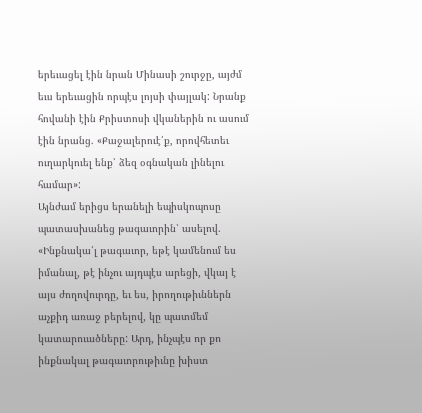երեւացել էին նրան Մինասի շուրջը, այժմ եւս երեւացին որպէս լոյսի փայլակ: Նրանք հովանի էին Քրիստոսի վկաներին ու ասում էին նրանց. «Քաջալերուէ՛ք, որովհետեւ ուղարկուել ենք՝ ձեզ օգնական լինելու համար»:
Այնժամ երիցս երանելի եպիսկոպոսը պատասխանեց թագաւորին՝ ասելով. «Ինքնակա՛լ թագաւոր, եթէ կամենում ես իմանալ, թէ ինչու այդպէս արեցի, վկայ է այս ժողովուրդը, եւ ես, իրողութիւններն աչքիդ առաջ բերելով, կը պատմեմ կատարուածները: Արդ, ինչպէս որ քո ինքնակալ թագաւորութիւնը խիստ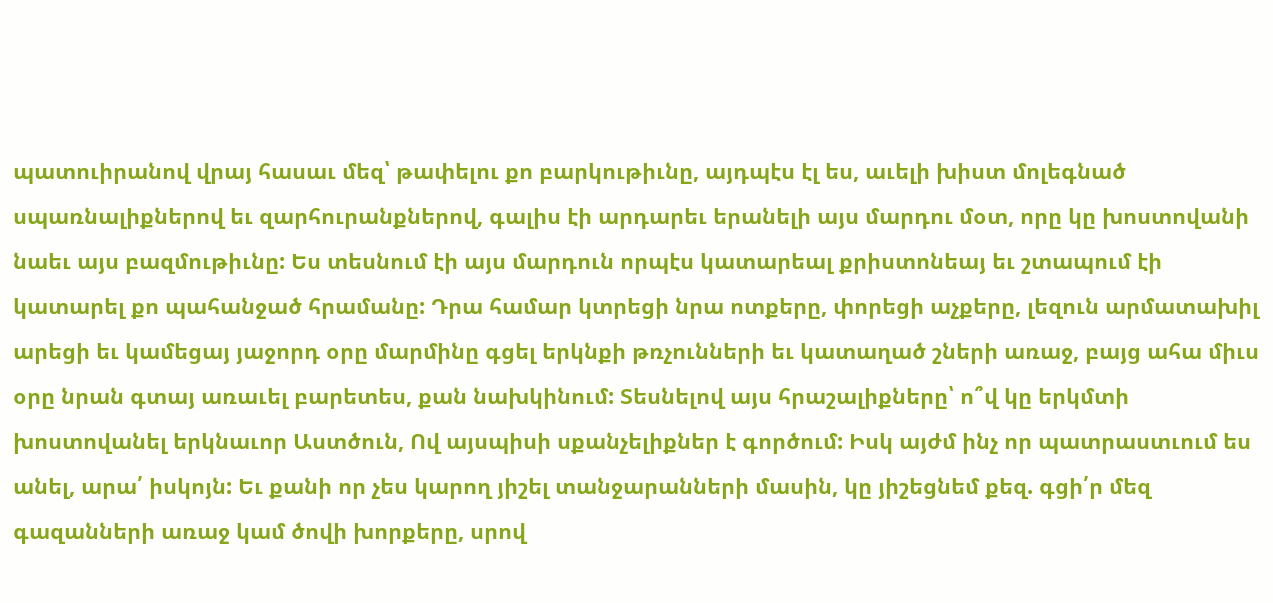պատուիրանով վրայ հասաւ մեզ՝ թափելու քո բարկութիւնը, այդպէս էլ ես, աւելի խիստ մոլեգնած սպառնալիքներով եւ զարհուրանքներով, գալիս էի արդարեւ երանելի այս մարդու մօտ, որը կը խոստովանի նաեւ այս բազմութիւնը: Ես տեսնում էի այս մարդուն որպէս կատարեալ քրիստոնեայ եւ շտապում էի կատարել քո պահանջած հրամանը: Դրա համար կտրեցի նրա ոտքերը, փորեցի աչքերը, լեզուն արմատախիլ արեցի եւ կամեցայ յաջորդ օրը մարմինը գցել երկնքի թռչունների եւ կատաղած շների առաջ, բայց ահա միւս օրը նրան գտայ առաւել բարետես, քան նախկինում: Տեսնելով այս հրաշալիքները՝ ո՞վ կը երկմտի խոստովանել երկնաւոր Աստծուն, Ով այսպիսի սքանչելիքներ է գործում: Իսկ այժմ ինչ որ պատրաստւում ես անել, արա՛ իսկոյն: Եւ քանի որ չես կարող յիշել տանջարանների մասին, կը յիշեցնեմ քեզ. գցի՛ր մեզ գազանների առաջ կամ ծովի խորքերը, սրով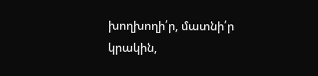խողխողի՛ր, մատնի՛ր կրակին,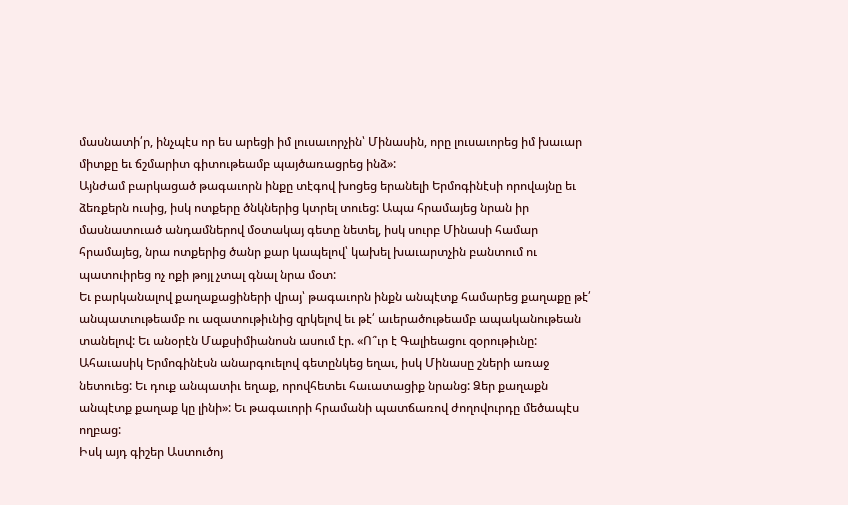մասնատի՛ր, ինչպէս որ ես արեցի իմ լուսաւորչին՝ Մինասին, որը լուսաւորեց իմ խաւար միտքը եւ ճշմարիտ գիտութեամբ պայծառացրեց ինձ»:
Այնժամ բարկացած թագաւորն ինքը տէգով խոցեց երանելի Երմոգինէսի որովայնը եւ ձեռքերն ուսից, իսկ ոտքերը ծնկներից կտրել տուեց: Ապա հրամայեց նրան իր մասնատուած անդամներով մօտակայ գետը նետել, իսկ սուրբ Մինասի համար հրամայեց, նրա ոտքերից ծանր քար կապելով՝ կախել խաւարտչին բանտում ու պատուիրեց ոչ ոքի թոյլ չտալ գնալ նրա մօտ:
Եւ բարկանալով քաղաքացիների վրայ՝ թագաւորն ինքն անպէտք համարեց քաղաքը թէ՛ անպատւութեամբ ու ազատութիւնից զրկելով եւ թէ՛ աւերածութեամբ ապականութեան տանելով: Եւ անօրէն Մաքսիմիանոսն ասում էր. «Ո՞ւր է Գալիեացու զօրութիւնը: Ահաւասիկ Երմոգինէսն անարգուելով գետընկեց եղաւ, իսկ Մինասը շների առաջ նետուեց: Եւ դուք անպատիւ եղաք, որովհետեւ հաւատացիք նրանց: Ձեր քաղաքն անպէտք քաղաք կը լինի»: Եւ թագաւորի հրամանի պատճառով ժողովուրդը մեծապէս ողբաց:
Իսկ այդ գիշեր Աստուծոյ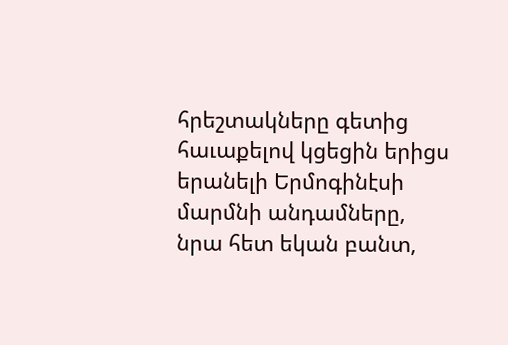հրեշտակները գետից հաւաքելով կցեցին երիցս երանելի Երմոգինէսի մարմնի անդամները, նրա հետ եկան բանտ,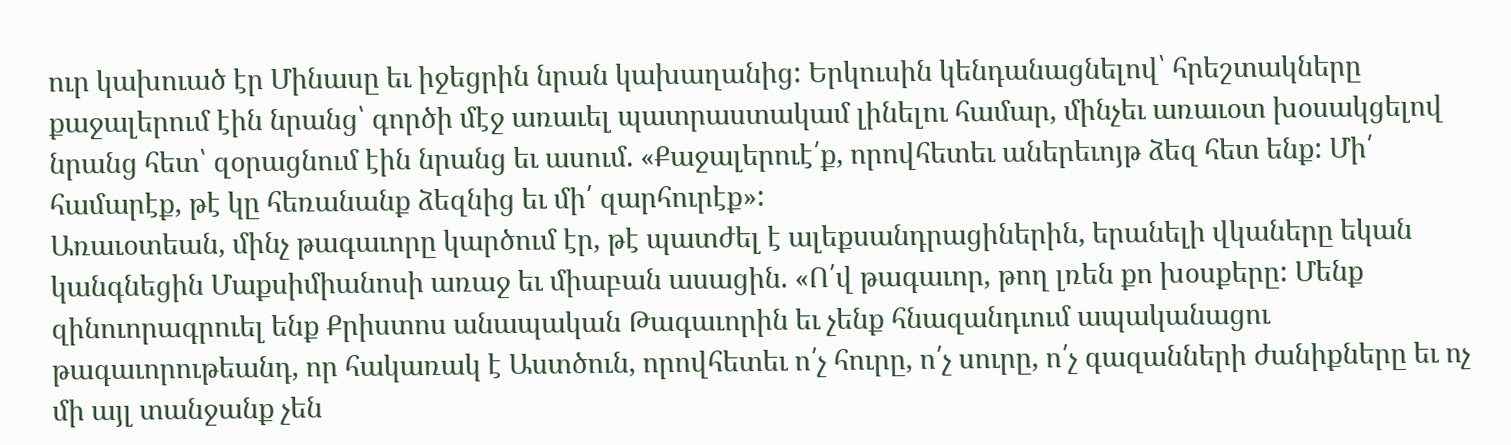ուր կախուած էր Մինասը եւ իջեցրին նրան կախաղանից: Երկուսին կենդանացնելով՝ հրեշտակները քաջալերում էին նրանց՝ գործի մէջ առաւել պատրաստակամ լինելու համար, մինչեւ առաւօտ խօսակցելով նրանց հետ՝ զօրացնում էին նրանց եւ ասում. «Քաջալերուէ՛ք, որովհետեւ աներեւոյթ ձեզ հետ ենք: Մի՛ համարէք, թէ կը հեռանանք ձեզնից եւ մի՛ զարհուրէք»:
Առաւօտեան, մինչ թագաւորը կարծում էր, թէ պատժել է ալեքսանդրացիներին, երանելի վկաները եկան կանգնեցին Մաքսիմիանոսի առաջ եւ միաբան ասացին. «Ո՛վ թագաւոր, թող լռեն քո խօսքերը: Մենք զինուորագրուել ենք Քրիստոս անապական Թագաւորին եւ չենք հնազանդւում ապականացու թագաւորութեանդ, որ հակառակ է Աստծուն, որովհետեւ ո՛չ հուրը, ո՛չ սուրը, ո՛չ գազանների ժանիքները եւ ոչ մի այլ տանջանք չեն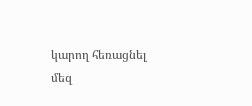կարող հեռացնել մեզ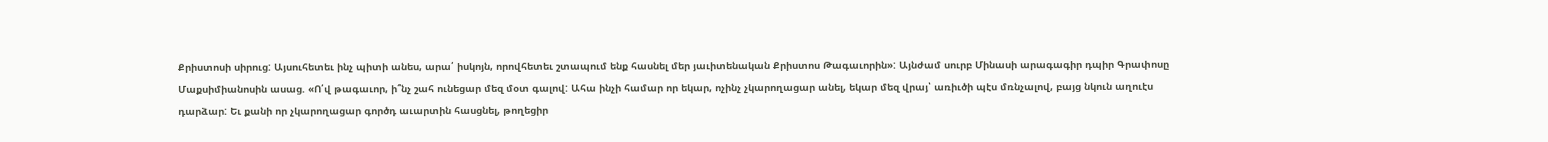Քրիստոսի սիրուց: Այսուհետեւ ինչ պիտի անես, արա՛ իսկոյն, որովհետեւ շտապում ենք հասնել մեր յաւիտենական Քրիստոս Թագաւորին»: Այնժամ սուրբ Մինասի արագագիր դպիր Գրափոսը Մաքսիմիանոսին ասաց. «Ո՛վ թագաւոր, ի՞նչ շահ ունեցար մեզ մօտ գալով: Ահա ինչի համար որ եկար, ոչինչ չկարողացար անել, եկար մեզ վրայ՝ առիւծի պէս մռնչալով, բայց նկուն աղուէս դարձար: Եւ քանի որ չկարողացար գործդ աւարտին հասցնել, թողեցիր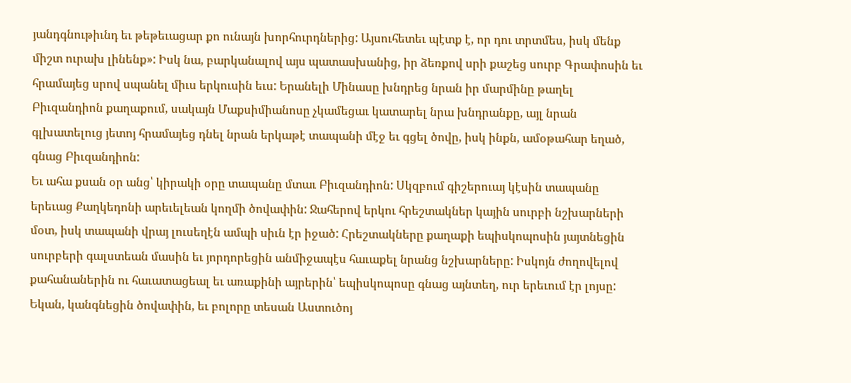յանդգնութիւնդ եւ թեթեւացար քո ունայն խորհուրդներից: Այսուհետեւ պէտք է, որ դու տրտմես, իսկ մենք միշտ ուրախ լինենք»: Իսկ նա, բարկանալով այս պատասխանից, իր ձեռքով սրի քաշեց սուրբ Գրափոսին եւ հրամայեց սրով սպանել միւս երկուսին եւս: Երանելի Մինասը խնդրեց նրան իր մարմինը թաղել Բիւզանդիոն քաղաքում, սակայն Մաքսիմիանոսը չկամեցաւ կատարել նրա խնդրանքը, այլ նրան գլխատելուց յետոյ հրամայեց դնել նրան երկաթէ տապանի մէջ եւ գցել ծովը, իսկ ինքն, ամօթահար եղած, գնաց Բիւզանդիոն:
Եւ ահա քսան օր անց՝ կիրակի օրը տապանը մտաւ Բիւզանդիոն: Սկզբում գիշերուայ կէսին տապանը երեւաց Քաղկեդոնի արեւելեան կողմի ծովափին: Ջահերով երկու հրեշտակներ կային սուրբի նշխարների մօտ, իսկ տապանի վրայ լուսեղէն ամպի սիւն էր իջած: Հրեշտակները քաղաքի եպիսկոպոսին յայտնեցին սուրբերի գալստեան մասին եւ յորդորեցին անմիջապէս հաւաքել նրանց նշխարները: Իսկոյն ժողովելով քահանաներին ու հաւատացեալ եւ առաքինի այրերին՝ եպիսկոպոսը գնաց այնտեղ, ուր երեւում էր լոյսը: Եկան, կանգնեցին ծովափին, եւ բոլորը տեսան Աստուծոյ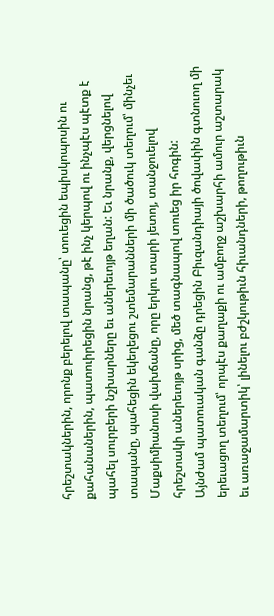հրեշտակներին, որոնք բերելով տապանը՝ տուեցին եպիսկոպոսին ու քահանաներին, պատուիրեցին նրանց, թէ ինչ կերպով ու ինչպէս պէտք է պահել սուրբերի նշխարները եւ աներեւոյթ եղան: Եւ նրանք, վերցնելով տապանը, պահեցին եկեղեցու շտեմարանների մի ծածուկ տեղում՝ մինչեւ Մաքսիմիանոսի վախճանը, որը երկու տարի յետոյ, տանջուելով հրեշտակի աներեւոյթ սրից, մեծ տագնապով տուեց իր հոգին:
Այնժամ պատուական գանձը դրեցին Բիւզանդիայի ծովափին գտնուող մի երեւացող տեղում՝ որպէս քաղաքի ու ամբողջ աշխարհի ամուր աշտարակ եւ առաջամարտիկ՝ լինելու բժշկութիւն հիւանդների, թողութիւն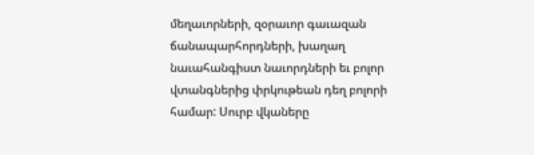մեղաւորների, զօրաւոր գաւազան ճանապարհորդների, խաղաղ նաւահանգիստ նաւորդների եւ բոլոր վտանգներից փրկութեան դեղ բոլորի համար: Սուրբ վկաները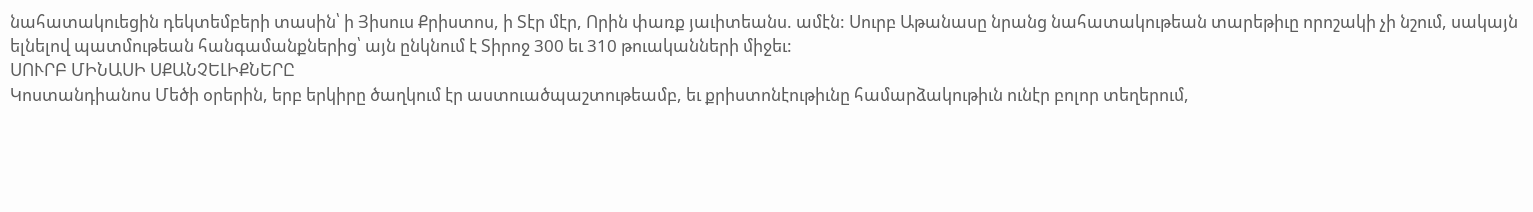նահատակուեցին դեկտեմբերի տասին՝ ի Յիսուս Քրիստոս, ի Տէր մէր, Որին փառք յաւիտեանս. ամէն: Սուրբ Աթանասը նրանց նահատակութեան տարեթիւը որոշակի չի նշում, սակայն ելնելով պատմութեան հանգամանքներից՝ այն ընկնում է Տիրոջ 300 եւ 310 թուականների միջեւ:
ՍՈՒՐԲ ՄԻՆԱՍԻ ՍՔԱՆՉԵԼԻՔՆԵՐԸ
Կոստանդիանոս Մեծի օրերին, երբ երկիրը ծաղկում էր աստուածպաշտութեամբ, եւ քրիստոնէութիւնը համարձակութիւն ունէր բոլոր տեղերում,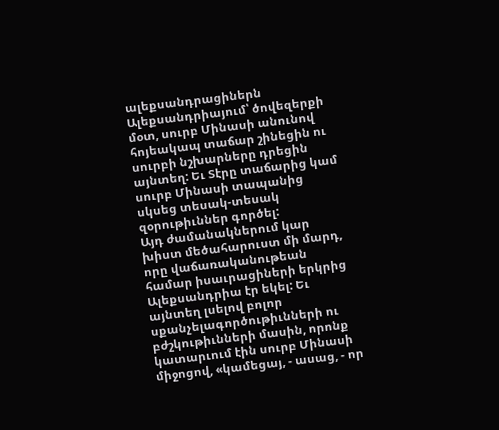ալեքսանդրացիներն Ալեքսանդրիայում՝ ծովեզերքի մօտ, սուրբ Մինասի անունով հոյեակապ տաճար շինեցին ու սուրբի նշխարները դրեցին այնտեղ: Եւ Տէրը տաճարից կամ սուրբ Մինասի տապանից սկսեց տեսակ-տեսակ զօրութիւններ գործել:
Այդ ժամանակներում կար խիստ մեծահարուստ մի մարդ, որը վաճառականութեան համար իսաւրացիների երկրից Ալեքսանդրիա էր եկել: Եւ այնտեղ լսելով բոլոր սքանչելագործութիւնների ու բժշկութիւնների մասին, որոնք կատարւում էին սուրբ Մինասի միջոցով, «կամեցայ, - ասաց, - որ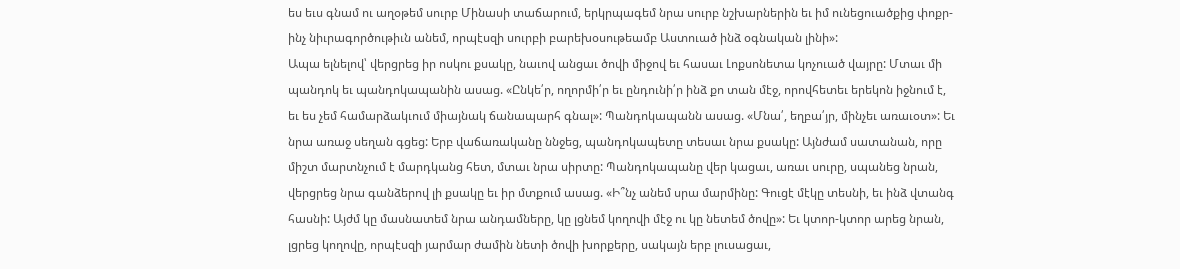ես եւս գնամ ու աղօթեմ սուրբ Մինասի տաճարում, երկրպագեմ նրա սուրբ նշխարներին եւ իմ ունեցուածքից փոքր-ինչ նիւրագործութիւն անեմ, որպէսզի սուրբի բարեխօսութեամբ Աստուած ինձ օգնական լինի»:
Ապա ելնելով՝ վերցրեց իր ոսկու քսակը, նաւով անցաւ ծովի միջով եւ հասաւ Լոքսոնետա կոչուած վայրը: Մտաւ մի պանդոկ եւ պանդոկապանին ասաց. «Ընկե՛ր, ողորմի՛ր եւ ընդունի՛ր ինձ քո տան մէջ, որովհետեւ երեկոն իջնում է, եւ ես չեմ համարձակւում միայնակ ճանապարհ գնալ»: Պանդոկապանն ասաց. «Մնա՛, եղբա՛յր, մինչեւ առաւօտ»: Եւ նրա առաջ սեղան գցեց: Երբ վաճառականը ննջեց, պանդոկապետը տեսաւ նրա քսակը: Այնժամ սատանան, որը միշտ մարտնչում է մարդկանց հետ, մտաւ նրա սիրտը: Պանդոկապանը վեր կացաւ, առաւ սուրը, սպանեց նրան, վերցրեց նրա գանձերով լի քսակը եւ իր մտքում ասաց. «Ի՞նչ անեմ սրա մարմինը: Գուցէ մէկը տեսնի, եւ ինձ վտանգ հասնի: Այժմ կը մասնատեմ նրա անդամները, կը լցնեմ կողովի մէջ ու կը նետեմ ծովը»: Եւ կտոր-կտոր արեց նրան, լցրեց կողովը, որպէսզի յարմար ժամին նետի ծովի խորքերը, սակայն երբ լուսացաւ,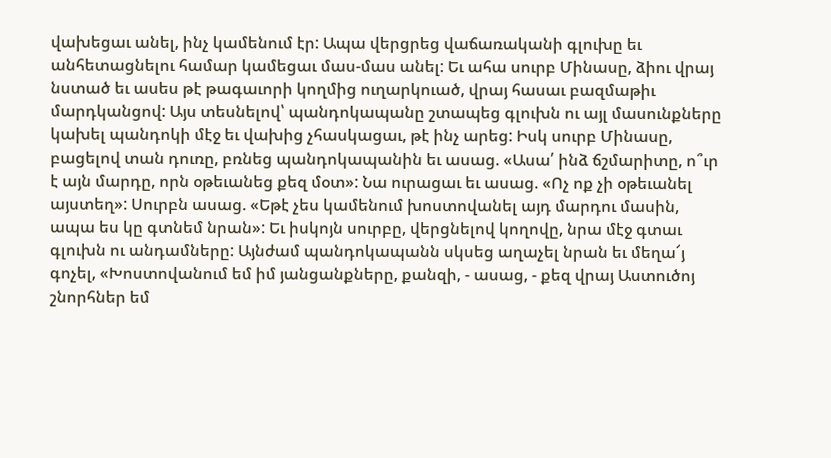վախեցաւ անել, ինչ կամենում էր: Ապա վերցրեց վաճառականի գլուխը եւ անհետացնելու համար կամեցաւ մաս-մաս անել: Եւ ահա սուրբ Մինասը, ձիու վրայ նստած եւ ասես թէ թագաւորի կողմից ուղարկուած, վրայ հասաւ բազմաթիւ մարդկանցով: Այս տեսնելով՝ պանդոկապանը շտապեց գլուխն ու այլ մասունքները կախել պանդոկի մէջ եւ վախից չհասկացաւ, թէ ինչ արեց: Իսկ սուրբ Մինասը, բացելով տան դուռը, բռնեց պանդոկապանին եւ ասաց. «Ասա՛ ինձ ճշմարիտը, ո՞ւր է այն մարդը, որն օթեւանեց քեզ մօտ»: Նա ուրացաւ եւ ասաց. «Ոչ ոք չի օթեւանել այստեղ»: Սուրբն ասաց. «Եթէ չես կամենում խոստովանել այդ մարդու մասին, ապա ես կը գտնեմ նրան»: Եւ իսկոյն սուրբը, վերցնելով կողովը, նրա մէջ գտաւ գլուխն ու անդամները: Այնժամ պանդոկապանն սկսեց աղաչել նրան եւ մեղա՜յ գոչել, «Խոստովանում եմ իմ յանցանքները, քանզի, - ասաց, - քեզ վրայ Աստուծոյ շնորհներ եմ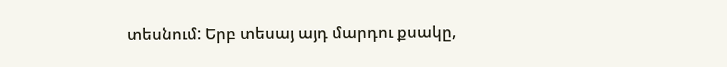տեսնում: Երբ տեսայ այդ մարդու քսակը,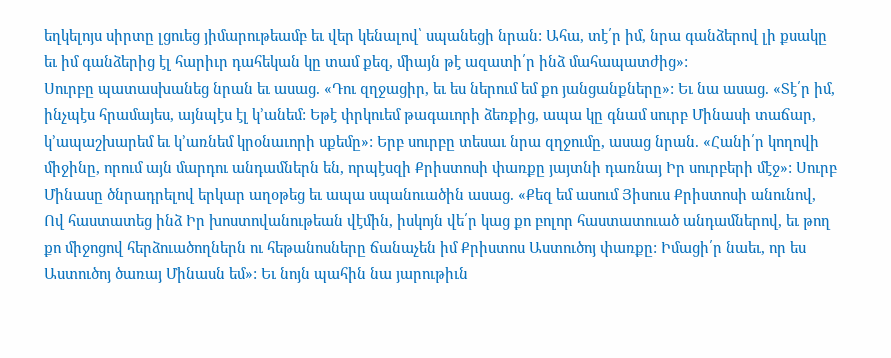եղկելոյս սիրտը լցուեց յիմարութեամբ եւ վեր կենալով՝ սպանեցի նրան: Ահա, տէ՛ր իմ, նրա գանձերով լի քսակը եւ իմ գանձերից էլ հարիւր դահեկան կը տամ քեզ, միայն թէ ազատի՛ր ինձ մահապատժից»:
Սուրբը պատասխանեց նրան եւ ասաց. «Դու զղջացիր, եւ ես ներում եմ քո յանցանքները»: Եւ նա ասաց. «Տէ՛ր իմ, ինչպէս հրամայես, այնպէս էլ կ՚անեմ: Եթէ փրկուեմ թագաւորի ձեռքից, ապա կը գնամ սուրբ Մինասի տաճար, կ՚ապաշխարեմ եւ կ՚առնեմ կրօնաւորի սքեմը»: Երբ սուրբը տեսաւ նրա զղջումը, ասաց նրան. «Հանի՛ր կողովի միջինը, որում այն մարդու անդամներն են, որպէսզի Քրիստոսի փառքը յայտնի դառնայ Իր սուրբերի մէջ»: Սուրբ Մինասը ծնրադրելով երկար աղօթեց եւ ապա սպանուածին ասաց. «Քեզ եմ ասում Յիսուս Քրիստոսի անունով, Ով հաստատեց ինձ Իր խոստովանութեան վէմին, իսկոյն վե՛ր կաց քո բոլոր հաստատուած անդամներով, եւ թող քո միջոցով հերձուածողներն ու հեթանոսները ճանաչեն իմ Քրիստոս Աստուծոյ փառքը: Իմացի՛ր նաեւ, որ ես Աստուծոյ ծառայ Մինասն եմ»: Եւ նոյն պահին նա յարութիւն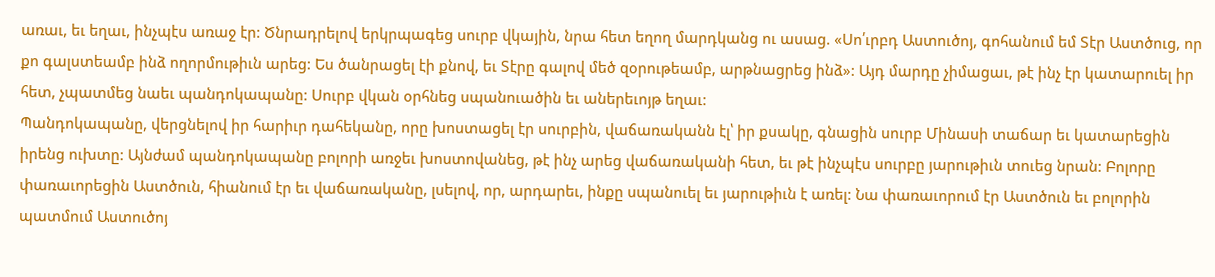առաւ, եւ եղաւ, ինչպէս առաջ էր: Ծնրադրելով երկրպագեց սուրբ վկային, նրա հետ եղող մարդկանց ու ասաց. «Սո՛ւրբդ Աստուծոյ, գոհանում եմ Տէր Աստծուց, որ քո գալստեամբ ինձ ողորմութիւն արեց: Ես ծանրացել էի քնով, եւ Տէրը գալով մեծ զօրութեամբ, արթնացրեց ինձ»: Այդ մարդը չիմացաւ, թէ ինչ էր կատարուել իր հետ, չպատմեց նաեւ պանդոկապանը: Սուրբ վկան օրհնեց սպանուածին եւ աներեւոյթ եղաւ:
Պանդոկապանը, վերցնելով իր հարիւր դահեկանը, որը խոստացել էր սուրբին, վաճառականն էլ՝ իր քսակը, գնացին սուրբ Մինասի տաճար եւ կատարեցին իրենց ուխտը: Այնժամ պանդոկապանը բոլորի առջեւ խոստովանեց, թէ ինչ արեց վաճառականի հետ, եւ թէ ինչպէս սուրբը յարութիւն տուեց նրան: Բոլորը փառաւորեցին Աստծուն, հիանում էր եւ վաճառականը, լսելով, որ, արդարեւ, ինքը սպանուել եւ յարութիւն է առել: Նա փառաւորում էր Աստծուն եւ բոլորին պատմում Աստուծոյ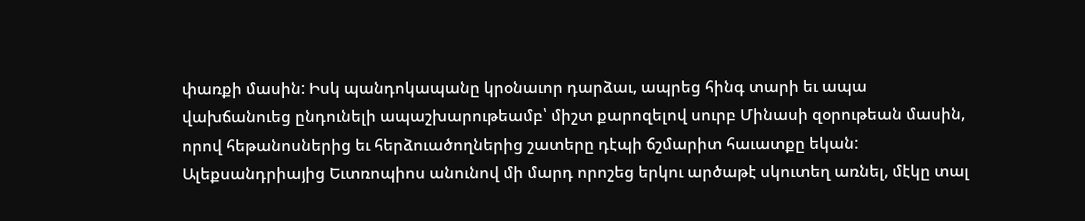փառքի մասին: Իսկ պանդոկապանը կրօնաւոր դարձաւ, ապրեց հինգ տարի եւ ապա վախճանուեց ընդունելի ապաշխարութեամբ՝ միշտ քարոզելով սուրբ Մինասի զօրութեան մասին, որով հեթանոսներից եւ հերձուածողներից շատերը դէպի ճշմարիտ հաւատքը եկան:
Ալեքսանդրիայից Եւտռոպիոս անունով մի մարդ որոշեց երկու արծաթէ սկուտեղ առնել, մէկը տալ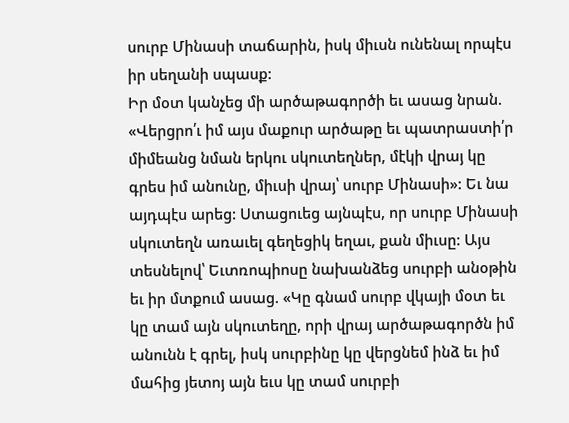սուրբ Մինասի տաճարին, իսկ միւսն ունենալ որպէս իր սեղանի սպասք:
Իր մօտ կանչեց մի արծաթագործի եւ ասաց նրան. «Վերցրո՛ւ իմ այս մաքուր արծաթը եւ պատրաստի՛ր միմեանց նման երկու սկուտեղներ, մէկի վրայ կը գրես իմ անունը, միւսի վրայ՝ սուրբ Մինասի»: Եւ նա այդպէս արեց: Ստացուեց այնպէս, որ սուրբ Մինասի սկուտեղն առաւել գեղեցիկ եղաւ, քան միւսը: Այս տեսնելով՝ Եւտռոպիոսը նախանձեց սուրբի անօթին եւ իր մտքում ասաց. «Կը գնամ սուրբ վկայի մօտ եւ կը տամ այն սկուտեղը, որի վրայ արծաթագործն իմ անունն է գրել, իսկ սուրբինը կը վերցնեմ ինձ եւ իմ մահից յետոյ այն եւս կը տամ սուրբի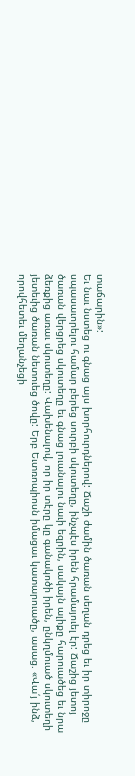տաճարին»:
Եւ նաւ նստեց ու գնաց այս խորհուրդներով: Ճաշի ժամին ծառան սեղան դրեց եւ իր տիրոջը սպասաւորելու համար բերեց սուրբի սկուտեղը, ինչպէս իրեն հրամայուել էր: Ճաշից յետոյ ծառան վերցրեց սկուտեղը եւ գնաց լուանալու նաւի եզրին, սակայն ալիքը հարուածեց եւ նրա ձեռքից առաւ սկուտեղը: Վախենալով, որ իր տէրը կը գանակոծի իրեն, ընկղմուած սկուտեղի յետեւից ծառան նետուեց ծովը: Երբ Եւտռոպիոսն իմացաւ կատարուածը, ասաց. «Վա՛յ ինձ, որովհետեւ մեղանչեցի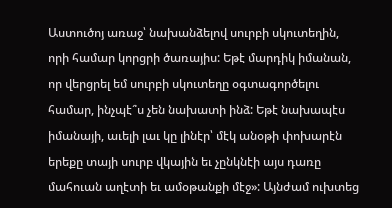Աստուծոյ առաջ՝ նախանձելով սուրբի սկուտեղին, որի համար կորցրի ծառայիս: Եթէ մարդիկ իմանան, որ վերցրել եմ սուրբի սկուտեղը օգտագործելու համար, ինչպէ՞ս չեն նախատի ինձ: Եթէ նախապէս իմանայի, աւելի լաւ կը լինէր՝ մէկ անօթի փոխարէն երեքը տայի սուրբ վկային եւ չընկնէի այս դառը մահուան աղէտի եւ ամօթանքի մէջ»: Այնժամ ուխտեց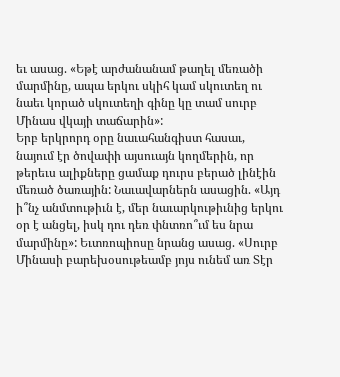եւ ասաց. «Եթէ արժանանամ թաղել մեռածի մարմինը, ապա երկու սկիհ կամ սկուտեղ ու նաեւ կորած սկուտեղի գինը կը տամ սուրբ Մինաս վկայի տաճարին»:
Երբ երկրորդ օրը նաւահանգիստ հասաւ, նայում էր ծովափի այսուայն կողմերին, որ թերեւս ալիքները ցամաք դուրս բերած լինէին մեռած ծառային: Նաւավարներն ասացին. «Այդ ի՞նչ անմտութիւն է, մեր նաւարկութիւնից երկու օր է անցել, իսկ դու դեռ փնտռո՞ւմ ես նրա մարմինը»: Եւտռոպիոսը նրանց ասաց. «Սուրբ Մինասի բարեխօսութեամբ յոյս ունեմ առ Տէր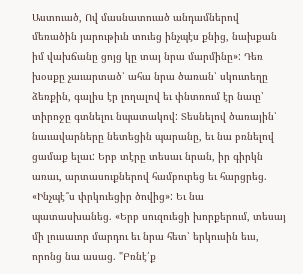Աստուած, Ով մասնատուած անդամներով մեռածին յարութիւն տուեց ինչպէս քնից, նախքան իմ վախճանը ցոյց կը տայ նրա մարմինը»: Դեռ խօսքը չաւարտած՝ ահա նրա ծառան՝ սկուտեղը ձեռքին, գալիս էր լողալով եւ փնտռում էր նաւը՝ տիրոջը գտնելու նպատակով: Տեսնելով ծառային՝ նաւավարները նետեցին պարանը, եւ նա բռնելով ցամաք ելաւ: Երբ տէրը տեսաւ նրան, իր գիրկն առաւ, արտասուքներով համբուրեց եւ հարցրեց. «Ինչպէ՞ս փրկուեցիր ծովից»: Եւ նա պատասխանեց. «Երբ սուզուեցի խորքերում, տեսայ մի լուսաւոր մարդու եւ նրա հետ՝ երկուսին եւս, որոնց նա ասաց. "Բռնէ՛ք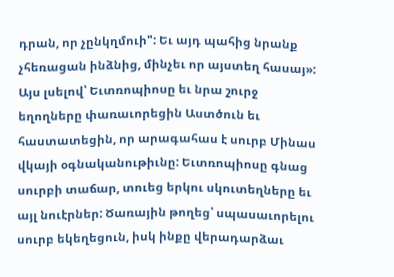դրան, որ չընկղմուի": Եւ այդ պահից նրանք չհեռացան ինձնից, մինչեւ որ այստեղ հասայ»: Այս լսելով՝ Եւտռոպիոսը եւ նրա շուրջ եղողները փառաւորեցին Աստծուն եւ հաստատեցին, որ արագահաս է սուրբ Մինաս վկայի օգնականութիւնը: Եւտռոպիոսը գնաց սուրբի տաճար, տուեց երկու սկուտեղները եւ այլ նուէրներ: Ծառային թողեց՝ սպասաւորելու սուրբ եկեղեցուն, իսկ ինքը վերադարձաւ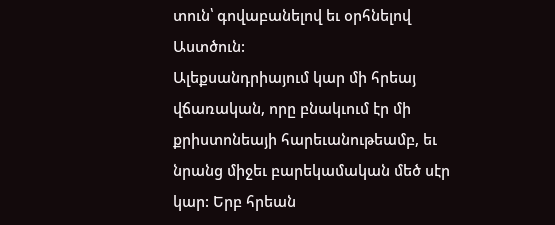տուն՝ գովաբանելով եւ օրհնելով Աստծուն:
Ալեքսանդրիայում կար մի հրեայ վճառական, որը բնակւում էր մի քրիստոնեայի հարեւանութեամբ, եւ նրանց միջեւ բարեկամական մեծ սէր կար: Երբ հրեան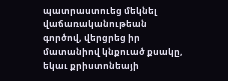պատրաստուեց մեկնել վաճառականութեան գործով, վերցրեց իր մատանիով կնքուած քսակը, եկաւ քրիստոնեայի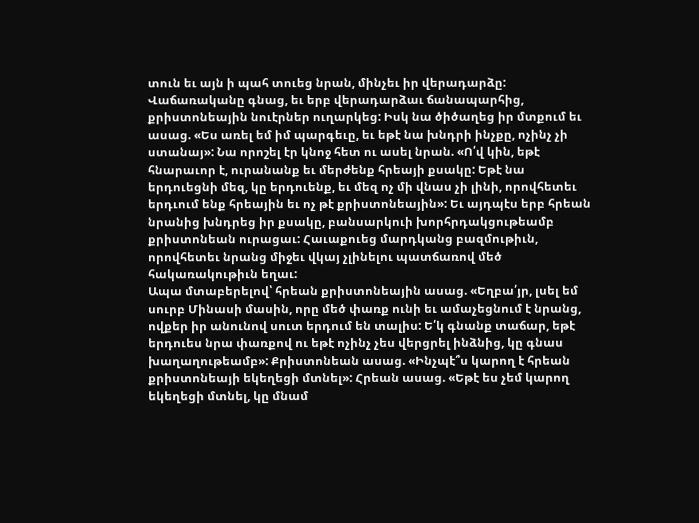տուն եւ այն ի պահ տուեց նրան, մինչեւ իր վերադարձը:
Վաճառականը գնաց, եւ երբ վերադարձաւ ճանապարհից, քրիստոնեային նուէրներ ուղարկեց: Իսկ նա ծիծաղեց իր մտքում եւ ասաց. «Ես առել եմ իմ պարգեւը, եւ եթէ նա խնդրի ինչքը, ոչինչ չի ստանայ»: Նա որոշել էր կնոջ հետ ու ասել նրան. «Ո՛վ կին, եթէ հնարաւոր է, ուրանանք եւ մերժենք հրեայի քսակը: Եթէ նա երդուեցնի մեզ, կը երդուենք, եւ մեզ ոչ մի վնաս չի լինի, որովհետեւ երդւում ենք հրեային եւ ոչ թէ քրիստոնեային»: Եւ այդպէս երբ հրեան նրանից խնդրեց իր քսակը, բանսարկուի խորհրդակցութեամբ քրիստոնեան ուրացաւ: Հաւաքուեց մարդկանց բազմութիւն, որովհետեւ նրանց միջեւ վկայ չլինելու պատճառով մեծ հակառակութիւն եղաւ:
Ապա մտաբերելով՝ հրեան քրիստոնեային ասաց. «Եղբա՛յր, լսել եմ սուրբ Մինասի մասին, որը մեծ փառք ունի եւ ամաչեցնում է նրանց, ովքեր իր անունով սուտ երդում են տալիս: Ե՛կ գնանք տաճար, եթէ երդուես նրա փառքով ու եթէ ոչինչ չես վերցրել ինձնից, կը գնաս խաղաղութեամբ»: Քրիստոնեան ասաց. «Ինչպէ՞ս կարող է հրեան քրիստոնեայի եկեղեցի մտնել»: Հրեան ասաց. «Եթէ ես չեմ կարող եկեղեցի մտնել, կը մնամ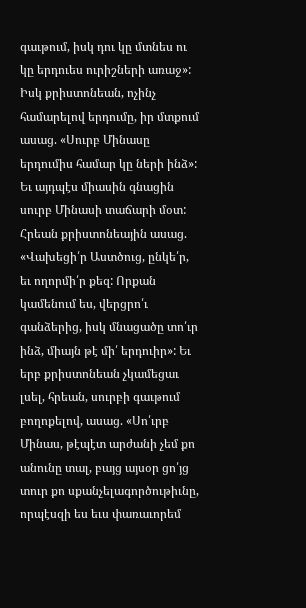գաւթում, իսկ դու կը մտնես ու կը երդուես ուրիշների առաջ»: Իսկ քրիստոնեան, ոչինչ համարելով երդումը, իր մտքում ասաց. «Սուրբ Մինասը երդումիս համար կը ների ինձ»:
Եւ այդպէս միասին գնացին սուրբ Մինասի տաճարի մօտ: Հրեան քրիստոնեային ասաց. «Վախեցի՛ր Աստծուց, ընկե՛ր, եւ ողորմի՛ր քեզ: Որքան կամենում ես, վերցրո՛ւ գանձերից, իսկ մնացածը տո՛ւր ինձ, միայն թէ մի՛ երդուիր»: Եւ երբ քրիստոնեան չկամեցաւ լսել, հրեան, սուրբի գաւթում բողոքելով, ասաց. «Սո՛ւրբ Մինաս, թէպէտ արժանի չեմ քո անունը տալ, բայց այսօր ցո՛յց տուր քո սքանչելագործութիւնը, որպէսզի ես եւս փառաւորեմ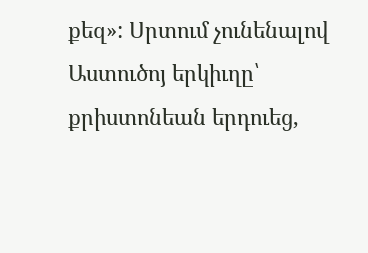քեզ»: Սրտում չունենալով Աստուծոյ երկիւղը՝ քրիստոնեան երդուեց,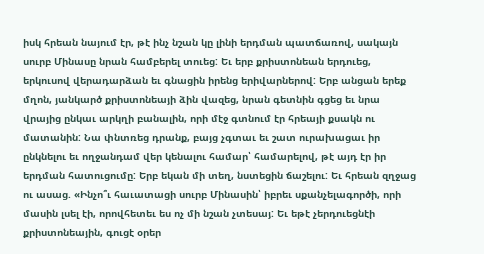իսկ հրեան նայում էր, թէ ինչ նշան կը լինի երդման պատճառով, սակայն սուրբ Մինասը նրան համբերել տուեց: Եւ երբ քրիստոնեան երդուեց, երկուսով վերադարձան եւ գնացին իրենց երիվարներով: Երբ անցան երեք մղոն, յանկարծ քրիստոնեայի ձին վազեց, նրան գետնին գցեց եւ նրա վրայից ընկաւ արկղի բանալին, որի մէջ գտնում էր հրեայի քսակն ու մատանին: Նա փնտռեց դրանք, բայց չգտաւ եւ շատ ուրախացաւ իր ընկնելու եւ ողջանդամ վեր կենալու համար՝ համարելով, թէ այդ էր իր երդման հատուցումը: Երբ եկան մի տեղ, նստեցին ճաշելու: Եւ հրեան զղջաց ու ասաց. «Ինչո՞ւ հաւատացի սուրբ Մինասին՝ իբրեւ սքանչելագործի, որի մասին լսել էի, որովհետեւ ես ոչ մի նշան չտեսայ: Եւ եթէ չերդուեցնէի քրիստոնեային, գուցէ օրեր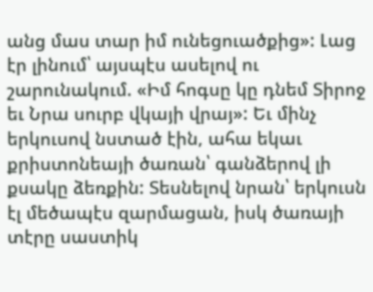անց մաս տար իմ ունեցուածքից»: Լաց էր լինում՝ այսպէս ասելով ու շարունակում. «Իմ հոգսը կը դնեմ Տիրոջ եւ Նրա սուրբ վկայի վրայ»: Եւ մինչ երկուսով նստած էին, ահա եկաւ քրիստոնեայի ծառան՝ գանձերով լի քսակը ձեռքին: Տեսնելով նրան՝ երկուսն էլ մեծապէս զարմացան, իսկ ծառայի տէրը սաստիկ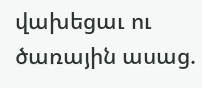վախեցաւ ու ծառային ասաց.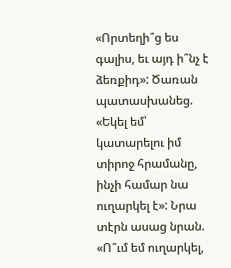«Որտեղի՞ց ես գալիս, եւ այդ ի՞նչ է ձեռքիդ»: Ծառան պատասխանեց. «Եկել եմ՝ կատարելու իմ տիրոջ հրամանը, ինչի համար նա ուղարկել է»: Նրա տէրն ասաց նրան. «Ո՞ւմ եմ ուղարկել,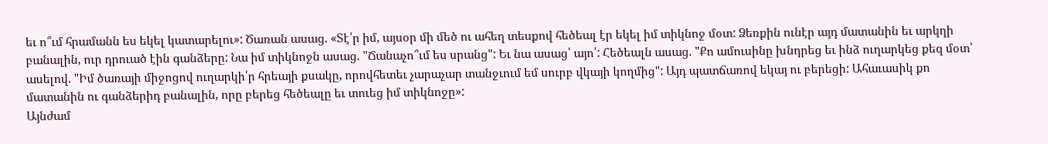եւ ո՞ւմ հրամանն ես եկել կատարելու»: Ծառան ասաց. «Տէ՛ր իմ, այսօր մի մեծ ու ահեղ տեսքով հեծեալ էր եկել իմ տիկնոջ մօտ: Ձեռքին ունէր այդ մատանին եւ արկղի բանալին, ուր դրուած էին գանձերը: Նա իմ տիկնոջն ասաց. "Ճանաչո՞ւմ ես սրանց": Եւ նա ասաց՝ այո՛: Հեծեալն ասաց. "Քո ամուսինը խնդրեց եւ ինձ ուղարկեց քեզ մօտ՝ ասելով. "Իմ ծառայի միջոցով ուղարկի՛ր հրեայի քսակը, որովհետեւ չարաչար տանջւում եմ սուրբ վկայի կողմից": Այդ պատճառով եկայ ու բերեցի: Ահաւասիկ քո մատանին ու գանձերիդ բանալին, որը բերեց հեծեալը եւ տուեց իմ տիկնոջը»:
Այնժամ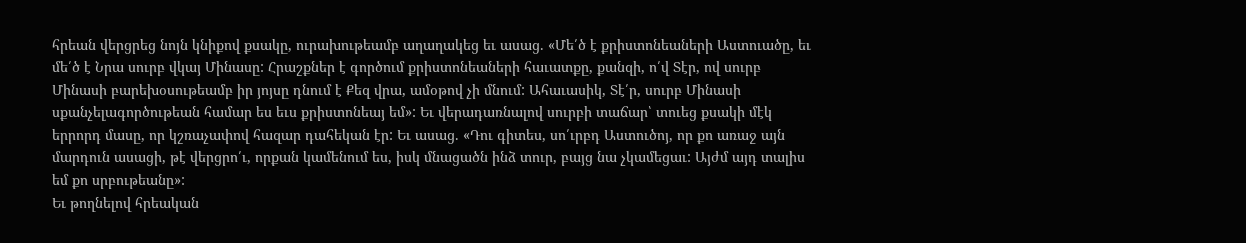հրեան վերցրեց նոյն կնիքով քսակը, ուրախութեամբ աղաղակեց եւ ասաց. «Մե՛ծ է քրիստոնեաների Աստուածը, եւ մե՛ծ է Նրա սուրբ վկայ Մինասը: Հրաշքներ է գործում քրիստոնեաների հաւատքը, քանզի, ո՛վ Տէր, ով սուրբ Մինասի բարեխօսութեամբ իր յոյսը դնում է Քեզ վրա, ամօթով չի մնում: Ահաւասիկ, Տէ՛ր, սուրբ Մինասի սքանչելագործութեան համար ես եւս քրիստոնեայ եմ»: Եւ վերադառնալով սուրբի տաճար՝ տուեց քսակի մէկ երրորդ մասը, որ կշռաչափով հազար դահեկան էր: Եւ ասաց. «Դու գիտես, սո՛ւրբդ Աստուծոյ, որ քո առաջ այն մարդուն ասացի, թէ վերցրո՛ւ, որքան կամենում ես, իսկ մնացածն ինձ տուր, բայց նա չկամեցաւ: Այժմ այդ տալիս եմ քո սրբութեանը»:
Եւ թողնելով հրեական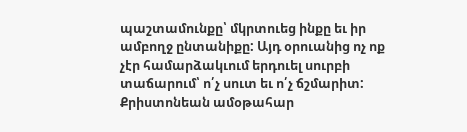պաշտամունքը՝ մկրտուեց ինքը եւ իր ամբողջ ընտանիքը: Այդ օրուանից ոչ ոք չէր համարձակւում երդուել սուրբի տաճարում՝ ո՛չ սուտ եւ ո՛չ ճշմարիտ: Քրիստոնեան ամօթահար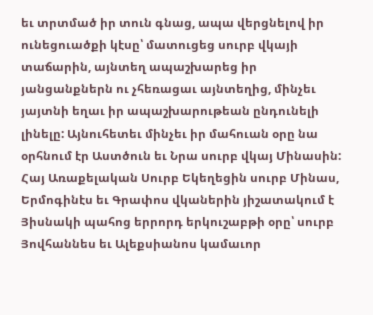եւ տրտմած իր տուն գնաց, ապա վերցնելով իր ունեցուածքի կէսը՝ մատուցեց սուրբ վկայի տաճարին, այնտեղ ապաշխարեց իր յանցանքներն ու չհեռացաւ այնտեղից, մինչեւ յայտնի եղաւ իր ապաշխարութեան ընդունելի լինելը: Այնուհետեւ մինչեւ իր մահուան օրը նա օրհնում էր Աստծուն եւ Նրա սուրբ վկայ Մինասին:
Հայ Առաքելական Սուրբ Եկեղեցին սուրբ Մինաս, Երմոգինէս եւ Գրափոս վկաներին յիշատակում է Յիսնակի պահոց երրորդ երկուշաբթի օրը՝ սուրբ Յովհաննես եւ Ալեքսիանոս կամաւոր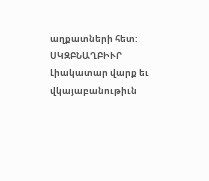աղքատների հետ:
ՍԿԶԲՆԱՂԲԻՒՐ
Լիակատար վարք եւ վկայաբանութիւն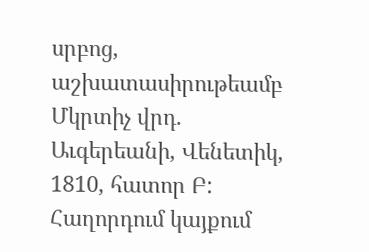սրբոց, աշխատասիրութեամբ Մկրտիչ վրդ. Աւգերեանի, Վենետիկ, 1810, հատոր Բ:
Հաղորդում կայքում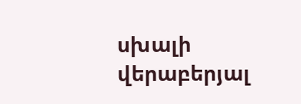սխալի վերաբերյալ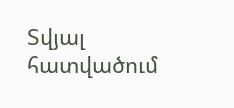Տվյալ հատվածում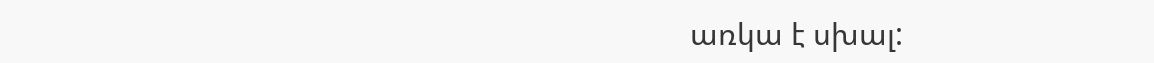առկա է սխալ: